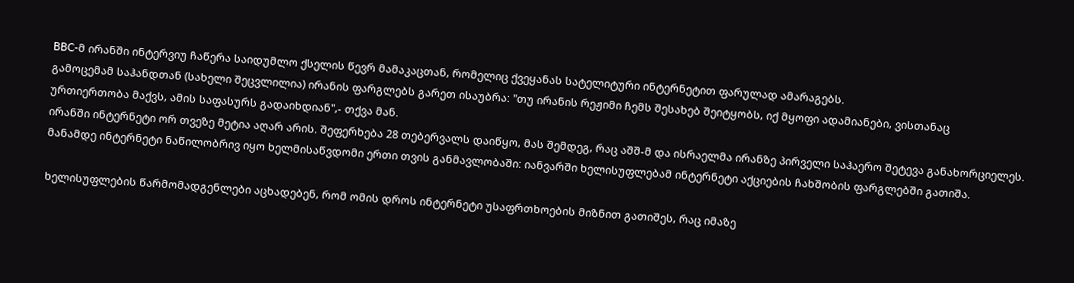BBC-მ ირანში ინტერვიუ ჩაწერა საიდუმლო ქსელის წევრ მამაკაცთან, რომელიც ქვეყანას სატელიტური ინტერნეტით ფარულად ამარაგებს.
გამოცემამ საჰანდთან (სახელი შეცვლილია) ირანის ფარგლებს გარეთ ისაუბრა: "თუ ირანის რეჟიმი ჩემს შესახებ შეიტყობს, იქ მყოფი ადამიანები, ვისთანაც ურთიერთობა მაქვს, ამის საფასურს გადაიხდიან",- თქვა მან.
ირანში ინტერნეტი ორ თვეზე მეტია აღარ არის. შეფერხება 28 თებერვალს დაიწყო, მას შემდეგ, რაც აშშ-მ და ისრაელმა ირანზე პირველი საჰაერო შეტევა განახორციელეს. მანამდე ინტერნეტი ნაწილობრივ იყო ხელმისაწვდომი ერთი თვის განმავლობაში: იანვარში ხელისუფლებამ ინტერნეტი აქციების ჩახშობის ფარგლებში გათიშა.

ხელისუფლების წარმომადგენლები აცხადებენ, რომ ომის დროს ინტერნეტი უსაფრთხოების მიზნით გათიშეს, რაც იმაზე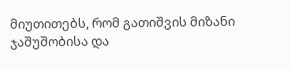მიუთითებს, რომ გათიშვის მიზანი ჯაშუშობისა და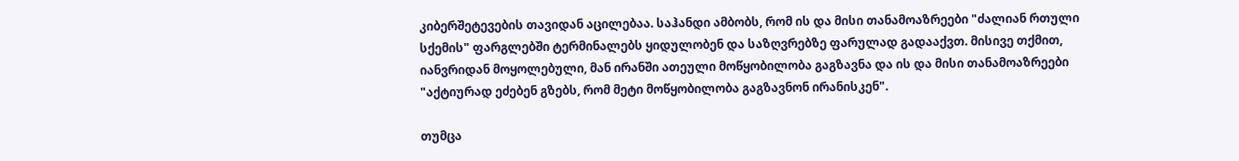კიბერშეტევების თავიდან აცილებაა. საჰანდი ამბობს, რომ ის და მისი თანამოაზრეები "ძალიან რთული სქემის" ფარგლებში ტერმინალებს ყიდულობენ და საზღვრებზე ფარულად გადააქვთ. მისივე თქმით, იანვრიდან მოყოლებული, მან ირანში ათეული მოწყობილობა გაგზავნა და ის და მისი თანამოაზრეები "აქტიურად ეძებენ გზებს, რომ მეტი მოწყობილობა გაგზავნონ ირანისკენ".

თუმცა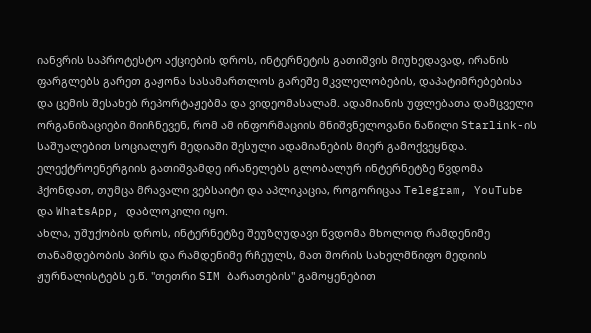იანვრის საპროტესტო აქციების დროს, ინტერნეტის გათიშვის მიუხედავად, ირანის ფარგლებს გარეთ გაჟონა სასამართლოს გარეშე მკვლელობების, დაპატიმრებებისა და ცემის შესახებ რეპორტაჟებმა და ვიდეომასალამ. ადამიანის უფლებათა დამცველი ორგანიზაციები მიიჩნევენ, რომ ამ ინფორმაციის მნიშვნელოვანი ნაწილი Starlink-ის საშუალებით სოციალურ მედიაში შესული ადამიანების მიერ გამოქვეყნდა.
ელექტროენერგიის გათიშვამდე ირანელებს გლობალურ ინტერნეტზე წვდომა ჰქონდათ, თუმცა მრავალი ვებსაიტი და აპლიკაცია, როგორიცაა Telegram, YouTube და WhatsApp, დაბლოკილი იყო.
ახლა, უშუქობის დროს, ინტერნეტზე შეუზღუდავი წვდომა მხოლოდ რამდენიმე თანამდებობის პირს და რამდენიმე რჩეულს, მათ შორის სახელმწიფო მედიის ჟურნალისტებს ე.წ. "თეთრი SIM ბარათების" გამოყენებით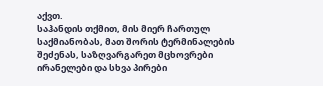აქვთ.
საჰანდის თქმით, მის მიერ ჩართულ საქმიანობას, მათ შორის ტერმინალების შეძენას, საზღვარგარეთ მცხოვრები ირანელები და სხვა პირები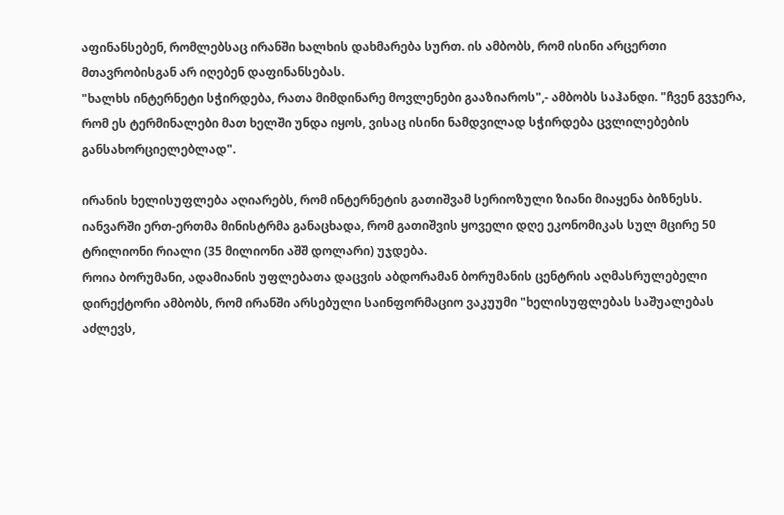აფინანსებენ, რომლებსაც ირანში ხალხის დახმარება სურთ. ის ამბობს, რომ ისინი არცერთი მთავრობისგან არ იღებენ დაფინანსებას.
"ხალხს ინტერნეტი სჭირდება, რათა მიმდინარე მოვლენები გააზიაროს",- ამბობს საჰანდი. "ჩვენ გვჯერა, რომ ეს ტერმინალები მათ ხელში უნდა იყოს, ვისაც ისინი ნამდვილად სჭირდება ცვლილებების განსახორციელებლად".

ირანის ხელისუფლება აღიარებს, რომ ინტერნეტის გათიშვამ სერიოზული ზიანი მიაყენა ბიზნესს. იანვარში ერთ-ერთმა მინისტრმა განაცხადა, რომ გათიშვის ყოველი დღე ეკონომიკას სულ მცირე 50 ტრილიონი რიალი (35 მილიონი აშშ დოლარი) უჯდება.
როია ბორუმანი, ადამიანის უფლებათა დაცვის აბდორამან ბორუმანის ცენტრის აღმასრულებელი დირექტორი ამბობს, რომ ირანში არსებული საინფორმაციო ვაკუუმი "ხელისუფლებას საშუალებას აძლევს,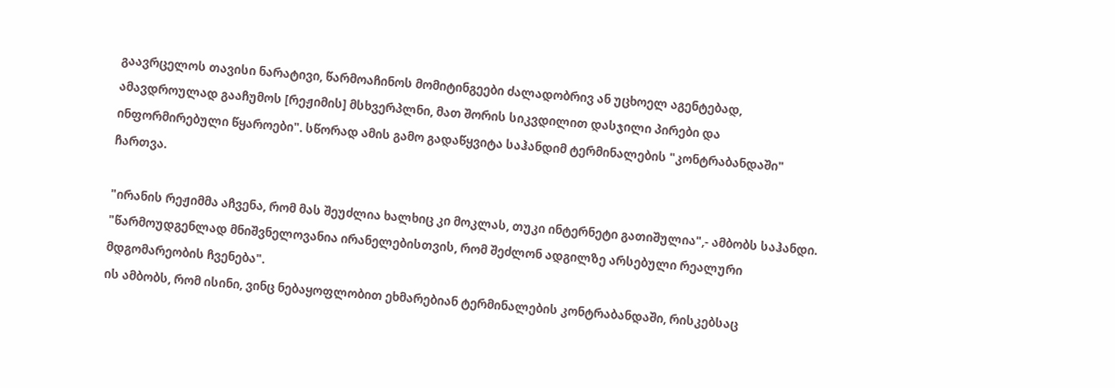გაავრცელოს თავისი ნარატივი, წარმოაჩინოს მომიტინგეები ძალადობრივ ან უცხოელ აგენტებად, ამავდროულად გააჩუმოს [რეჟიმის] მსხვერპლნი, მათ შორის სიკვდილით დასჯილი პირები და ინფორმირებული წყაროები". სწორად ამის გამო გადაწყვიტა საჰანდიმ ტერმინალების "კონტრაბანდაში" ჩართვა.

"ირანის რეჟიმმა აჩვენა, რომ მას შეუძლია ხალხიც კი მოკლას, თუკი ინტერნეტი გათიშულია",- ამბობს საჰანდი. "წარმოუდგენლად მნიშვნელოვანია ირანელებისთვის, რომ შეძლონ ადგილზე არსებული რეალური მდგომარეობის ჩვენება".
ის ამბობს, რომ ისინი, ვინც ნებაყოფლობით ეხმარებიან ტერმინალების კონტრაბანდაში, რისკებსაც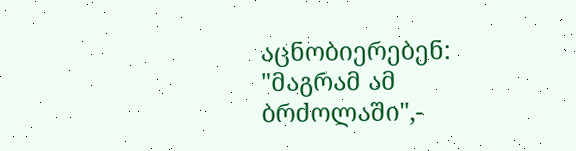აცნობიერებენ: "მაგრამ ამ ბრძოლაში",-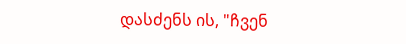დასძენს ის, "ჩვენ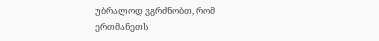უბრალოდ ვგრძნობთ, რომ ერთმანეთს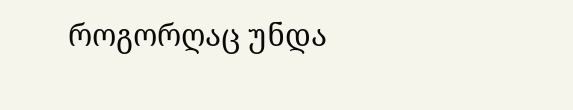როგორღაც უნდა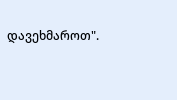დავეხმაროთ".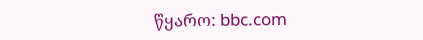წყარო: bbc.com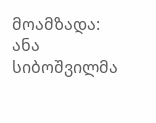მოამზადა: ანა სიბოშვილმა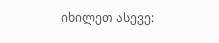იხილეთ ასევე: